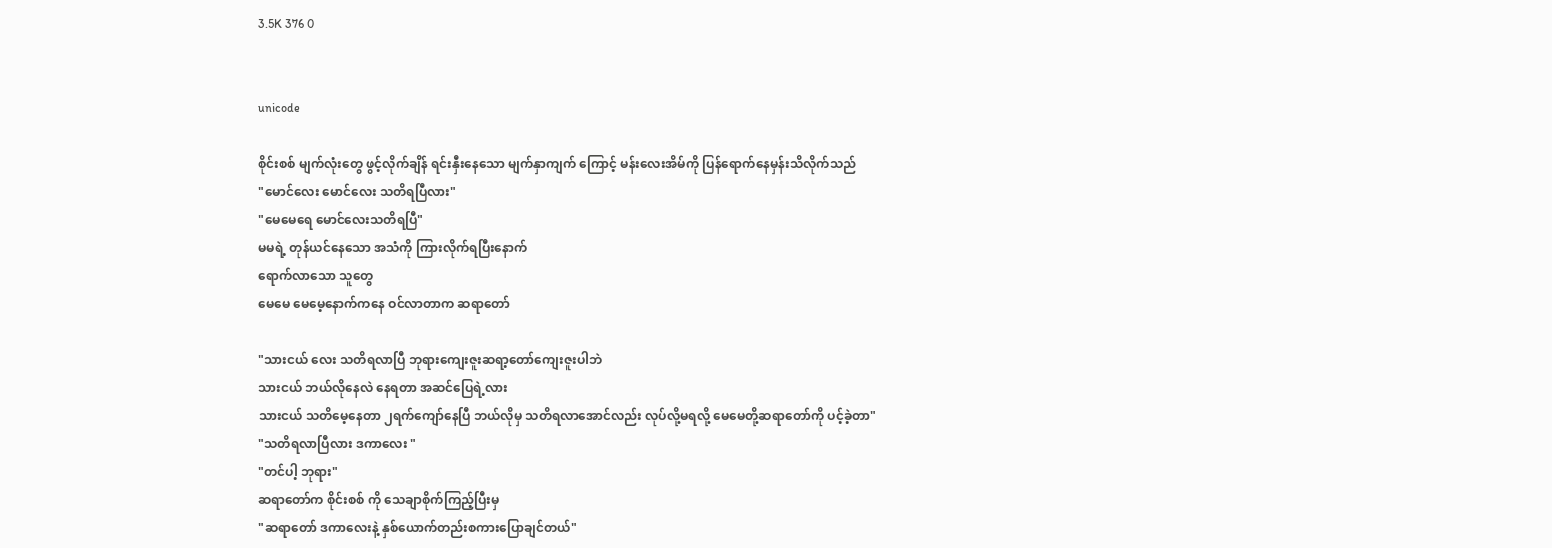3.5K 376 0


unicode

စိုင်းစစ် မျက်လုံးတွေ ဖွင့်လိုက်ချိန် ရင်းနှီးနေသော မျက်နှာကျက် ကြောင့် မန်းလေးအိမ်ကို ပြန်ရောက်နေမှန်းသိလိုက်သည်
"မောင်လေး မောင်လေး သတိရပြီလား"
"မေမေရေ မောင်လေးသတိရပြီ"
မမရဲ့ တုန်ယင်နေသော အသံကို ကြားလိုက်ရပြီးနောက်
ရောက်လာသော သူတွေ
မေမေ မေမေ့နောက်ကနေ ဝင်လာတာက ဆရာတော်

"သားငယ် လေး သတိရလာပြီ ဘုရားကျေးဇူးဆရာ့တော်ကျေးဇူးပါဘဲ
သားငယ် ဘယ်လိုနေလဲ နေရတာ အဆင်ပြေရဲ့လား
သားငယ် သတိမေ့နေတာ ၂ရက်ကျော်နေပြီ ဘယ်လိုမှ သတိရလာအောင်လည်း လုပ်လို့မရလို့ မေမေတို့ဆရာတော်ကို ပင့်ခဲ့တာ"
"သတိရလာပြီလား ဒကာလေး "
"တင်ပါ့ ဘုရား"
ဆရာတော်က စိုင်းစစ် ကို သေချာစိုက်ကြည့်ပြီးမှ
"ဆရာတော် ဒကာလေးနဲ့ နှစ်ယောက်တည်းစကားပြောချင်တယ်"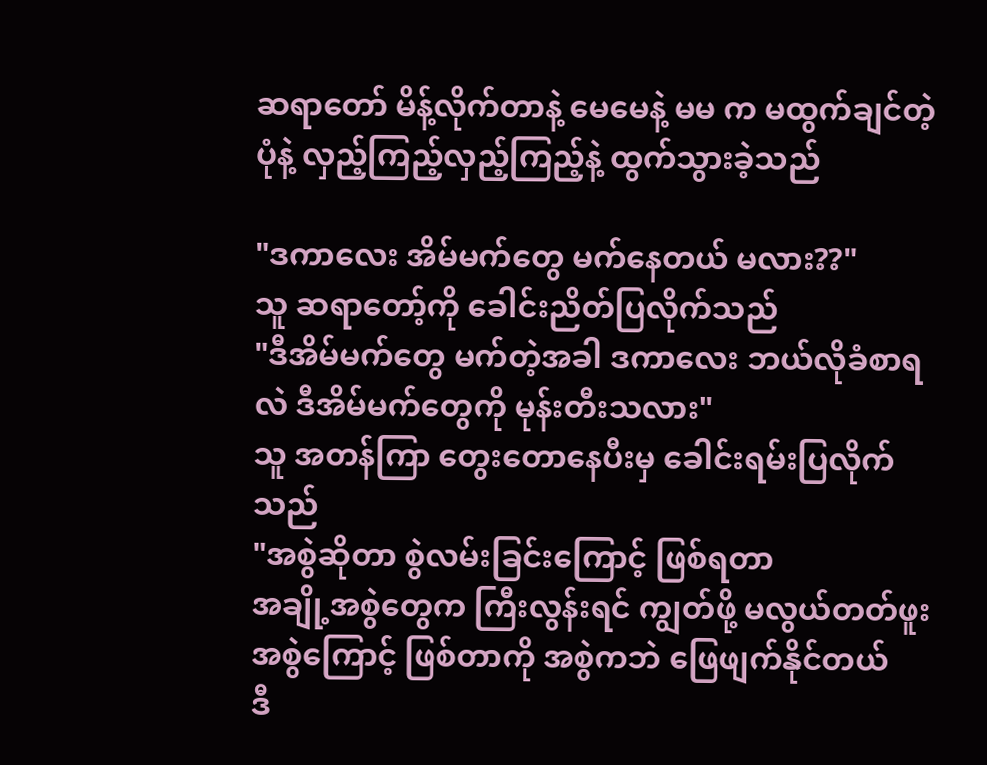ဆရာတော် မိန့်လိုက်တာနဲ့ မေမေနဲ့ မမ က မထွက်ချင်တဲ့ပုံနဲ့ လှည့်ကြည့်လှည့်ကြည့်နဲ့ ထွက်သွားခဲ့သည်

"ဒကာလေး အိမ်မက်တွေ မက်နေတယ် မလား??"
သူ ဆရာတော့်ကို ခေါင်းညိတ်ပြလိုက်သည်
"ဒီအိမ်မက်တွေ မက်တဲ့အခါ ဒကာလေး ဘယ်လိုခံစာရလဲ ဒီအိမ်မက်တွေကို မုန်းတီးသလား"
သူ အတန်ကြာ တွေးတောနေပီးမှ ခေါင်းရမ်းပြလိုက်သည်
"အစွဲဆိုတာ စွဲလမ်းခြင်းကြောင့် ဖြစ်ရတာ
အချို့အစွဲတွေက ကြီးလွန်းရင် ကျွတ်ဖို့ မလွယ်တတ်ဖူး
အစွဲကြောင့် ဖြစ်တာကို အစွဲကဘဲ ဖြေဖျက်နိုင်တယ်
ဒီ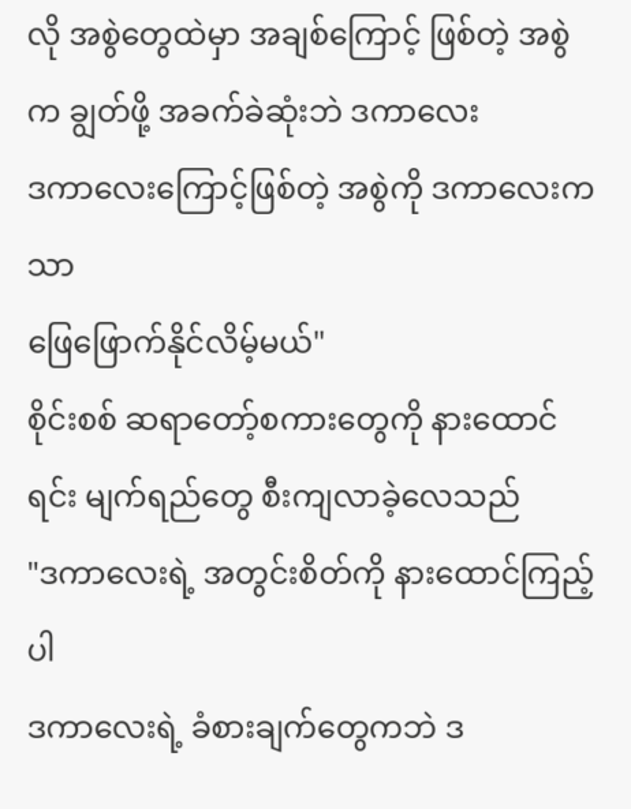လို အစွဲတွေထဲမှာ အချစ်ကြောင့် ဖြစ်တဲ့ အစွဲက ချွတ်ဖို့ အခက်ခဲဆုံးဘဲ ဒကာလေး
ဒကာလေးကြောင့်ဖြစ်တဲ့ အစွဲကို ဒကာလေးကသာ
ဖြေဖြောက်နိုင်လိမ့်မယ်"
စိုင်းစစ် ဆရာတော့်စကားတွေကို နားထောင်ရင်း မျက်ရည်တွေ စီးကျလာခဲ့လေသည်
"ဒကာလေးရဲ့ အတွင်းစိတ်ကို နားထောင်ကြည့်ပါ
ဒကာလေးရဲ့ ခံစားချက်တွေကဘဲ ဒ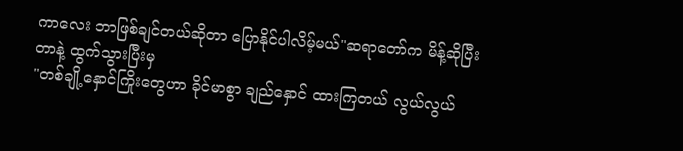ကာလေး ဘာဖြစ်ချင်တယ်ဆိုတာ ပြောနိုင်ပါလိမ့်မယ်"ဆရာတော်က မိန့်ဆိုပြီးတာနဲ့ ထွက်သွားပြီးမှ
"တစ်ချို့နှောင်ကြိုးတွေဟာ ခိုင်မာစွာ ချည်နှောင် ထားကြတယ် လွယ်လွယ်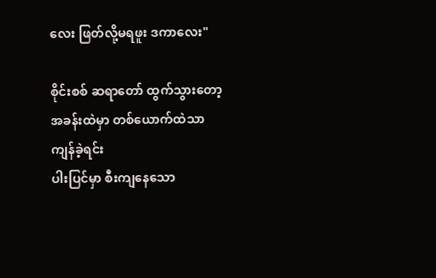လေး ဖြတ်လို့မရဖူး ဒကာလေး"

စိုင်းစစ် ဆရာတော် ထွက်သွားတော့ အခန်းထဲမှာ တစ်ယောက်ထဲသာ ကျန်ခဲ့ရင်း
ပါးပြင်မှာ စီးကျနေသော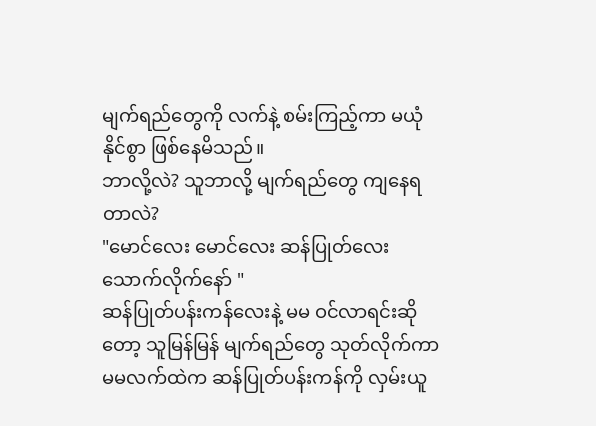မျက်ရည်တွေကို လက်နဲ့ စမ်းကြည့်ကာ မယုံနိုင်စွာ ဖြစ်နေမိသည်။
ဘာလို့လဲ? သူဘာလို့ မျက်ရည်တွေ ကျနေရတာလဲ?
"မောင်လေး မောင်လေး ဆန်ပြုတ်လေး သောက်လိုက်နော် "
ဆန်ပြုတ်ပန်းကန်လေးနဲ့ မမ ဝင်လာရင်းဆိုတော့ သူမြန်မြန် မျက်ရည်တွေ သုတ်လိုက်ကာ မမလက်ထဲက ဆန်ပြုတ်ပန်းကန်ကို လှမ်းယူ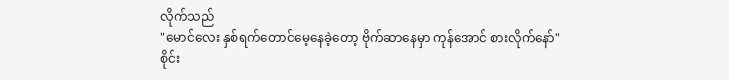လိုက်သည်
"မောင်လေး နှစ်ရက်တောင်မေ့နေခဲ့တော့ ဗိုက်ဆာနေမှာ ကုန်အောင် စားလိုက်နော်"
စိုင်း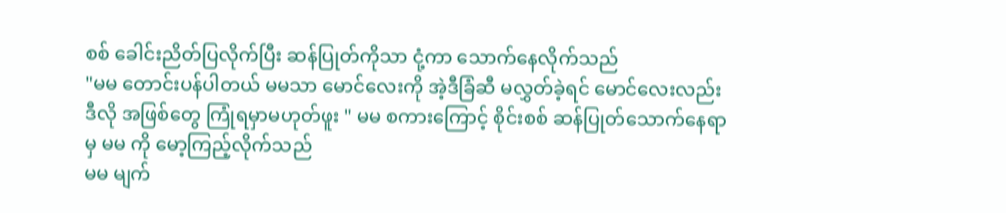စစ် ခေါင်းညိတ်ပြလိုက်ပြီး ဆန်ပြုတ်ကိုသာ ငုံ့ကာ သောက်နေလိုက်သည်
"မမ တောင်းပန်ပါတယ် မမသာ မောင်လေးကို အဲ့ဒီခြံဆီ မလွှတ်ခဲ့ရင် မောင်လေးလည်း ဒီလို အဖြစ်တွေ ကြုံရမှာမဟုတ်ဖူး " မမ စကားကြောင့် စိုင်းစစ် ဆန်ပြုတ်သောက်နေရာမှ မမ ကို မော့ကြည့်လိုက်သည်
မမ မျက်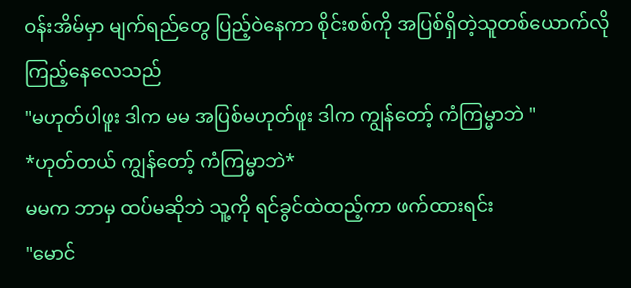ဝန်းအိမ်မှာ မျက်ရည်တွေ ပြည့်ဝဲနေကာ စိုင်းစစ်ကို အပြစ်ရှိတဲ့သူတစ်ယောက်လို ကြည့်နေလေသည်
"မဟုတ်ပါဖူး ဒါက မမ အပြစ်မဟုတ်ဖူး ဒါက ကျွန်တော့် ကံကြမ္မာဘဲ "
*ဟုတ်တယ် ကျွန်တော့် ကံကြမ္မာဘဲ*
မမက ဘာမှ ထပ်မဆိုဘဲ သူ့ကို ရင်ခွင်ထဲထည့်ကာ ဖက်ထားရင်း
"မောင်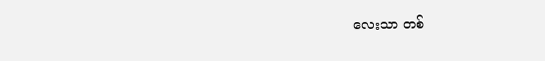လေးသာ တစ်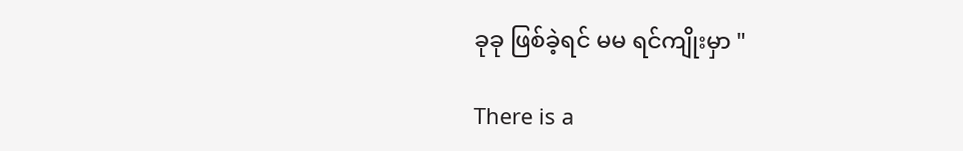ခုခု ဖြစ်ခဲ့ရင် မမ ရင်ကျိုးမှာ "

There is a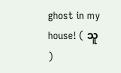ghost in my house! ( သူ )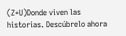(Z+U)Donde viven las historias. Descúbrelo ahora